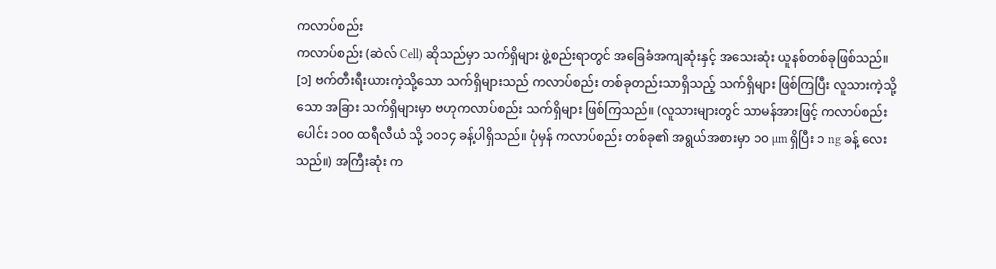ကလာပ်စည်း
ကလာပ်စည်း (ဆဲလ် Cell) ဆိုသည်မှာ သက်ရှိများ ဖွဲ့စည်းရာတွင် အခြေခံအကျဆုံးနှင့် အသေးဆုံး ယူနစ်တစ်ခုဖြစ်သည်။ [၁] ဗက်တီးရီးယားကဲ့သို့သော သက်ရှိများသည် ကလာပ်စည်း တစ်ခုတည်းသာရှိသည့် သက်ရှိများ ဖြစ်ကြပြီး လူသားကဲ့သို့သော အခြား သက်ရှိများမှာ ဗဟုကလာပ်စည်း သက်ရှိများ ဖြစ်ကြသည်။ (လူသားများတွင် သာမန်အားဖြင့် ကလာပ်စည်းပေါင်း ၁၀၀ ထရီလီယံ သို့ ၁၀၁၄ ခန့်ပါရှိသည်။ ပုံမှန် ကလာပ်စည်း တစ်ခု၏ အရွယ်အစားမှာ ၁၀ µm ရှိပြီး ၁ ng ခန့် လေးသည်။) အကြီးဆုံး က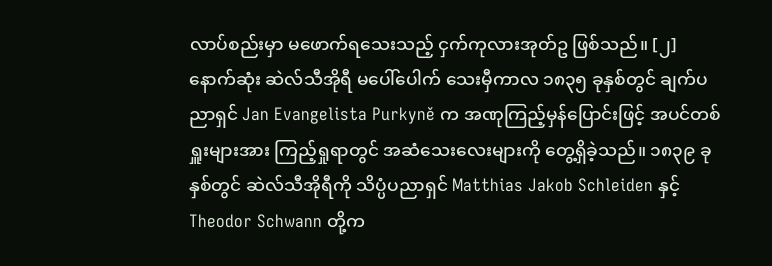လာပ်စည်းမှာ မဖောက်ရသေးသည့် ငှက်ကုလားအုတ်ဥ ဖြစ်သည်။ [၂]
နောက်ဆုံး ဆဲလ်သီအိုရီ မပေါ်ပေါက် သေးမှီကာလ ၁၈၃၅ ခုနှစ်တွင် ချက်ပညာရှင် Jan Evangelista Purkyně က အဏုကြည့်မှန်ပြောင်းဖြင့် အပင်တစ်ရှူးများအား ကြည့်ရှုရာတွင် အဆံသေးလေးများကို တွေ့ရှိခဲ့သည်။ ၁၈၃၉ ခုနှစ်တွင် ဆဲလ်သီအိုရီကို သိပ္ပံပညာရှင် Matthias Jakob Schleiden နှင့် Theodor Schwann တို့က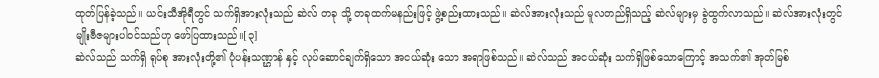ထုတ်ပြန်ခဲ့သည်။ ယင်းသီအိုရီတွင် သက်ရှိအားလုံးသည် ဆဲလ် တခု သို့ တခုထက်မနည်းဖြင့် ဖွဲ့စည်းထားသည်။ ဆဲလ်အားလုံးသည် မူလတည်ရှိသည့် ဆဲလ်များမှ ခွဲထွက်လာသည်။ ဆဲလ်အားလုံးတွင် မျိုးဗီဇများပါဝင်သည်ဟု ဖော်ပြထားသည်။[၃]
ဆဲလ်သည် သက်ရှိ ရုပ်စု အားလုံးတို့၏ ပုံပန်းသဏ္ဌာန် နှင့် လုပ်ဆောင်ချက်ရှိသော အငယ်ဆုံး သော အရာဖြစ်သည်။ ဆဲလ်သည် အငယ်ဆုံး သက်ရှိဖြစ်သောကြောင့် အသက်၏ အုတ်မြစ်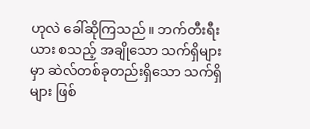ဟုလဲ ခေါ်ဆိုကြသည်။ ဘက်တီးရီးယား စသည့် အချိုသော သက်ရှိများမှာ ဆဲလ်တစ်ခုတည်းရှိသော သက်ရှိများ ဖြစ်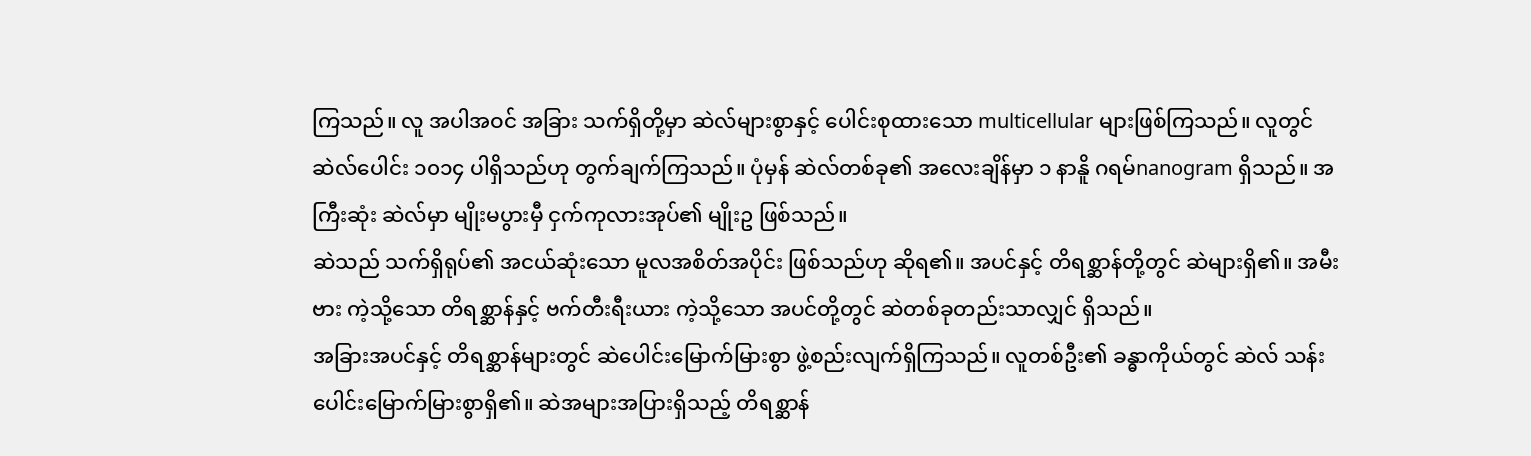ကြသည်။ လူ အပါအဝင် အခြား သက်ရှိတို့မှာ ဆဲလ်များစွာနှင့် ပေါင်းစုထားသော multicellular များဖြစ်ကြသည်။ လူတွင် ဆဲလ်ပေါင်း ၁၀၁၄ ပါရှိသည်ဟု တွက်ချက်ကြသည်။ ပုံမှန် ဆဲလ်တစ်ခု၏ အလေးချိန်မှာ ၁ နာနိူ ဂရမ်nanogram ရှိသည်။ အကြီးဆုံး ဆဲလ်မှာ မျိုးမပွားမှီ ငှက်ကုလားအုပ်၏ မျိုးဥ ဖြစ်သည်။
ဆဲသည် သက်ရှိရုပ်၏ အငယ်ဆုံးသော မူလအစိတ်အပိုင်း ဖြစ်သည်ဟု ဆိုရ၏။ အပင်နှင့် တိရစ္ဆာန်တို့တွင် ဆဲများရှိ၏။ အမီးဗား ကဲ့သို့သော တိရစ္ဆာန်နှင့် ဗက်တီးရီးယား ကဲ့သို့သော အပင်တို့တွင် ဆဲတစ်ခုတည်းသာလျှင် ရှိသည်။
အခြားအပင်နှင့် တိရစ္ဆာန်များတွင် ဆဲပေါင်းမြောက်မြားစွာ ဖွဲ့စည်းလျက်ရှိကြသည်။ လူတစ်ဦး၏ ခန္ဓာကိုယ်တွင် ဆဲလ် သန်းပေါင်းမြောက်မြားစွာရှိ၏။ ဆဲအများအပြားရှိသည့် တိရစ္ဆာန်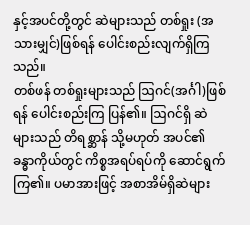နှင့်အပင်တို့တွင် ဆဲများသည် တစ်ရှုး (အသားမျှင်)ဖြစ်ရန် ပေါင်းစည်းလျက်ရှိကြသည်။
တစ်ဖန် တစ်ရှုးများသည် ဩဂင်(အင်္ဂါ)ဖြစ်ရန် ပေါင်းစည်းကြ ပြန်၏။ ဩဂင်ရှိ ဆဲများသည် တိရစ္ဆာန် သို့မဟုတ် အပင်၏ ခန္ဓာကိုယ်တွင် ကိစ္စအရပ်ရပ်ကို ဆောင်ရွက်ကြ၏။ ပမာအားဖြင့် အစာအိမ်ရှိဆဲများ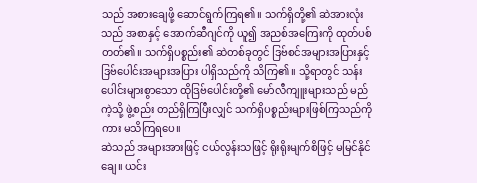သည် အစားချေဖို့ ဆောင်ရွက်ကြရ၏။ သက်ရှိတို့၏ ဆဲအားလုံးသည် အစာနှင့် အောက်ဆီဂျင်ကို ယူ၍ အညစ်အကြေးကို ထုတ်ပစ်တတ်၏။ သက်ရှိပစ္စည်း၏ ဆဲတစ်ခုတွင် ဒြဗ်စင်အများအပြားနှင့် ဒြဗ်ပေါင်းအများအပြား ပါရှိသည်ကို သိကြ၏။ သို့ရာတွင် သန်းပေါင်းများစွာသော ထိုဒြဗ်ပေါင်းတို့၏ မော်လီကျူးများသည် မည်ကဲ့သို့ ဖွဲ့စည်း တည်ရှိကြပြီးလျှင် သက်ရှိပစ္စည်းများဖြစ်ကြသည်ကိုကား မသိကြရပေ။
ဆဲသည် အများအားဖြင့် ငယ်လွန်းသဖြင့် ရိုးရိုးမျက်စိဖြင့် မမြင်နိုင်ချေ။ ယင်း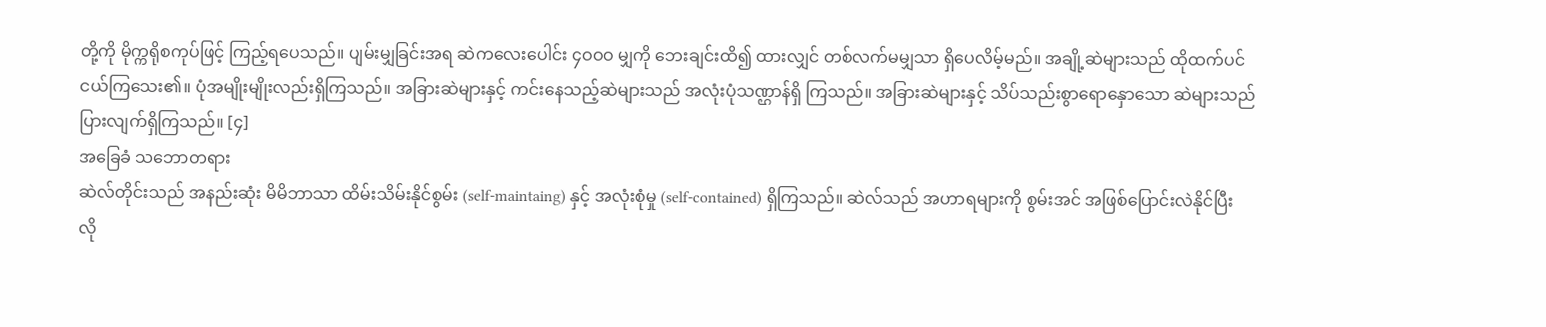တို့ကို မိုက္ကရိုစကုပ်ဖြင့် ကြည့်ရပေသည်။ ပျမ်းမျှခြင်းအရ ဆဲကလေးပေါင်း ၄ဝဝဝ မျှကို ဘေးချင်းထိ၍ ထားလျှင် တစ်လက်မမျှသာ ရှိပေလိမ့်မည်။ အချို့ဆဲများသည် ထိုထက်ပင် ငယ်ကြသေး၏။ ပုံအမျိုးမျိုးလည်းရှိကြသည်။ အခြားဆဲများနှင့် ကင်းနေသည့်ဆဲများသည် အလုံးပုံသဏ္ဌာန်ရှိ ကြသည်။ အခြားဆဲများနှင့် သိပ်သည်းစွာရောနှောသော ဆဲများသည် ပြားလျက်ရှိကြသည်။ [၄]
အခြေခံ သဘောတရား
ဆဲလ်တိုင်းသည် အနည်းဆုံး မိမိဘာသာ ထိမ်းသိမ်းနိုင်စွမ်း (self-maintaing) နှင့် အလုံးစုံမှု (self-contained) ရှိကြသည်။ ဆဲလ်သည် အဟာရများကို စွမ်းအင် အဖြစ်ပြောင်းလဲနိုင်ပြီး လို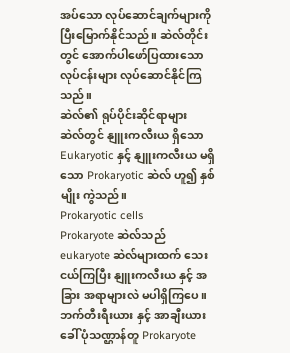အပ်သော လုပ်ဆောင်ချက်များကို ပြီးမြောက်နိုင်သည်။ ဆဲလ်တိုင်းတွင် အောက်ပါဖော်ပြထားသော လုပ်ငန်းများ လုပ်ဆောင်နိုင်ကြသည်။
ဆဲလ်၏ ရုပ်ပိုင်းဆိုင်ရာများ
ဆဲလ်တွင် နျူးကလီးယ ရှိသော Eukaryotic နှင့် နျူးကလီးယ မရှိသော Prokaryotic ဆဲလ် ဟူ၍ နှစ်မျိုး ကွဲသည်။
Prokaryotic cells
Prokaryote ဆဲလ်သည် eukaryote ဆဲလ်များထက် သေးငယ်ကြပြီး နျူးကလီးယ နှင့် အခြား အရာများလဲ မပါရှိကြပေ။ ဘက်တီးရီးယား နှင့် အာချီးယား ခေါ် ပုံသဏ္ဌာန်တူ Prokaryote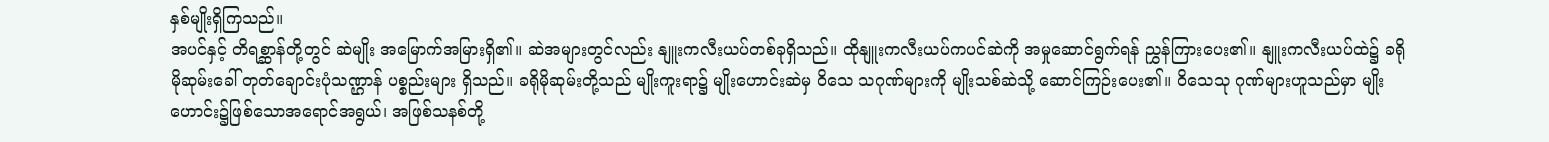နှစ်မျိုးရှိကြသည်။
အပင်နှင့် တိရစ္ဆာန်တို့တွင် ဆဲမျိုး အမြောက်အမြားရှိ၏။ ဆဲအများတွင်လည်း နျူးကလီးယပ်တစ်ခုရှိသည်။ ထိုနျူးကလီးယပ်ကပင်ဆဲကို အမှုဆောင်ရွက်ရန် ညွှန်ကြားပေး၏။ နျူးကလီးယပ်ထဲ၌ ခရိုမိုဆုမ်းခေါ် တုတ်ချောင်းပုံသဏ္ဌာန် ပစ္စည်းများ ရှိသည်။ ခရိုမိုဆုမ်းတို့သည် မျိုးကူးရာ၌ မျိုးဟောင်းဆဲမှ ဝိသေ သဂုဏ်များကို မျိုးသစ်ဆဲသို့ ဆောင်ကြဉ်းပေး၏။ ဝိသေသု ဂုဏ်များဟူသည်မှာ မျိုးဟောင်း၌ဖြစ်သောအရောင်အရွယ်၊ အဖြစ်သနစ်တို့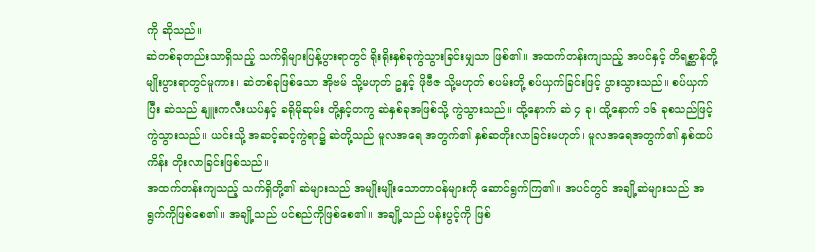ကို ဆိုသည်။
ဆဲတစ်ခုတည်းသာရှိသည့် သက်ရှိများပြန့်ပွားရာတွင် ရိုးရိုးနှစ်ခုကွဲသွားခြင်းမျှသာ ဖြစ်၏။ အထက်တန်းကျသည့် အပင်နှင့် တိရစ္ဆာန်တို့ မျိုးပွားရာတွင်မူကား၊ ဆဲတစ်ခုဖြစ်သော အိုဗမ် သို့မဟုတ် ဥနှင့် ဖိုဗီဇ သို့မဟုတ် စပမ်းတို့ စပ်ယှက်ခြင်းဖြင့် ပွားသွားသည်။ စပ်ယှက်ပြီး ဆဲသည် နျူးကလီးယပ်နှင့် ခရိုမိုဆုမ်း တို့နှင့်တကွ ဆဲနှစ်ခုအဖြစ်သို့ ကွဲသွားသည်။ ထို့နောက် ဆဲ ၄ ခု၊ ထို့နောက် ၁၆ ခုစသည်ဖြင့် ကွဲသွားသည်။ ယင်းသို့ အဆင့်ဆင့်ကွဲရာ၌ ဆဲတို့သည် မူလအရေ အတွက်၏ နှစ်ဆတိုးလာခြင်းမဟုတ်၊ မူလအရေအတွက်၏ နှစ်ထပ်ကိန်း တိုးလာခြင်းဖြစ်သည်။
အထက်တန်းကျသည့် သက်ရှိတို့၏ ဆဲများသည် အမျိုးမျိုးသောတာဝန်များကို ဆောင်ရွက်ကြ၏။ အပင်တွင် အချို့ဆဲများသည် အရွက်ကိုဖြစ်စေ၏။ အချို့သည် ပင်စည်ကိုဖြစ်စေ၏။ အချို့သည် ပန်းပွင့်ကို ဖြစ်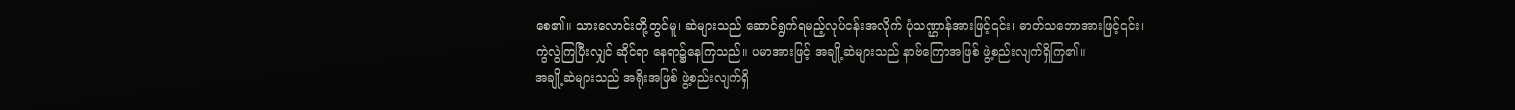စေ၏။ သားလောင်းတို့တွင်မူ၊ ဆဲများသည် ဆောင်ရွက်ရမည့်လုပ်ငန်းအလိုက် ပုံသဏ္ဌာန်အားဖြင့်၎င်း၊ ဓာတ်သဘောအားဖြင့်၎င်း၊ ကွဲလွဲကြပြီးလျှင် ဆိုင်ရာ နေရာ၌နေကြသည်။ ပမာအားဖြင့် အချို့ဆဲများသည် နာဗ်ကြောအဖြစ် ဖွဲ့စည်းလျက်ရှိကြ၏။
အချို့ဆဲများသည် အရိုးအဖြစ် ဖွဲ့စည်းလျက်ရှိ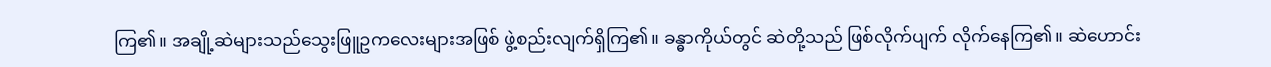ကြ၏။ အချို့ဆဲများသည်သွေးဖြူဥကလေးများအဖြစ် ဖွဲ့စည်းလျက်ရှိကြ၏။ ခန္ဓာကိုယ်တွင် ဆဲတို့သည် ဖြစ်လိုက်ပျက် လိုက်နေကြ၏။ ဆဲဟောင်း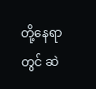တို့နေရာတွင် ဆဲ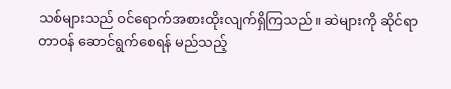သစ်များသည် ဝင်ရောက်အစားထိုးလျက်ရှိကြသည်။ ဆဲများကို ဆိုင်ရာတာဝန် ဆောင်ရွက်စေရန် မည်သည့်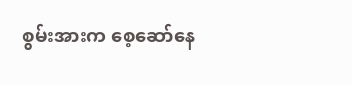စွမ်းအားက စေ့ဆော်နေ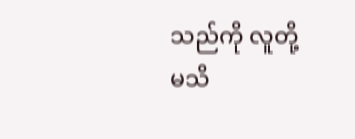သည်ကို လူတို့မသိ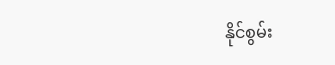နိုင်စွမ်း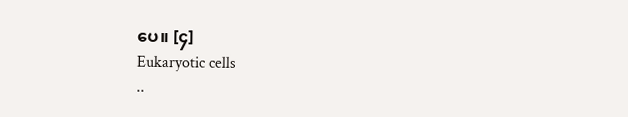ပေ။ [၄]
Eukaryotic cells
..